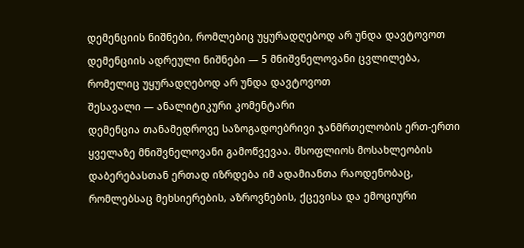დემენციის ნიშნები, რომლებიც უყურადღებოდ არ უნდა დავტოვოთ
დემენციის ადრეული ნიშნები — 5 მნიშვნელოვანი ცვლილება, რომელიც უყურადღებოდ არ უნდა დავტოვოთ
შესავალი — ანალიტიკური კომენტარი
დემენცია თანამედროვე საზოგადოებრივი ჯანმრთელობის ერთ-ერთი ყველაზე მნიშვნელოვანი გამოწვევაა. მსოფლიოს მოსახლეობის დაბერებასთან ერთად იზრდება იმ ადამიანთა რაოდენობაც, რომლებსაც მეხსიერების, აზროვნების, ქცევისა და ემოციური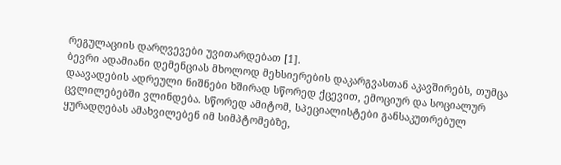რეგულაციის დარღვევები უვითარდებათ [1].
ბევრი ადამიანი დემენციას მხოლოდ მეხსიერების დაკარგვასთან აკავშირებს, თუმცა დაავადების ადრეული ნიშნები ხშირად სწორედ ქცევით, ემოციურ და სოციალურ ცვლილებებში ვლინდება. სწორედ ამიტომ, სპეციალისტები განსაკუთრებულ ყურადღებას ამახვილებენ იმ სიმპტომებზე,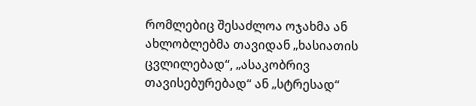რომლებიც შესაძლოა ოჯახმა ან ახლობლებმა თავიდან „ხასიათის ცვლილებად“, „ასაკობრივ თავისებურებად“ ან „სტრესად“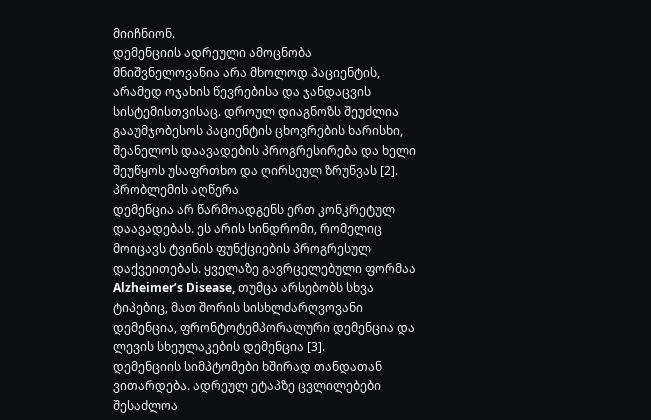მიიჩნიონ.
დემენციის ადრეული ამოცნობა მნიშვნელოვანია არა მხოლოდ პაციენტის, არამედ ოჯახის წევრებისა და ჯანდაცვის სისტემისთვისაც. დროულ დიაგნოზს შეუძლია გააუმჯობესოს პაციენტის ცხოვრების ხარისხი, შეანელოს დაავადების პროგრესირება და ხელი შეუწყოს უსაფრთხო და ღირსეულ ზრუნვას [2].
პრობლემის აღწერა
დემენცია არ წარმოადგენს ერთ კონკრეტულ დაავადებას. ეს არის სინდრომი, რომელიც მოიცავს ტვინის ფუნქციების პროგრესულ დაქვეითებას. ყველაზე გავრცელებული ფორმაა Alzheimer’s Disease, თუმცა არსებობს სხვა ტიპებიც, მათ შორის სისხლძარღვოვანი დემენცია, ფრონტოტემპორალური დემენცია და ლევის სხეულაკების დემენცია [3].
დემენციის სიმპტომები ხშირად თანდათან ვითარდება. ადრეულ ეტაპზე ცვლილებები შესაძლოა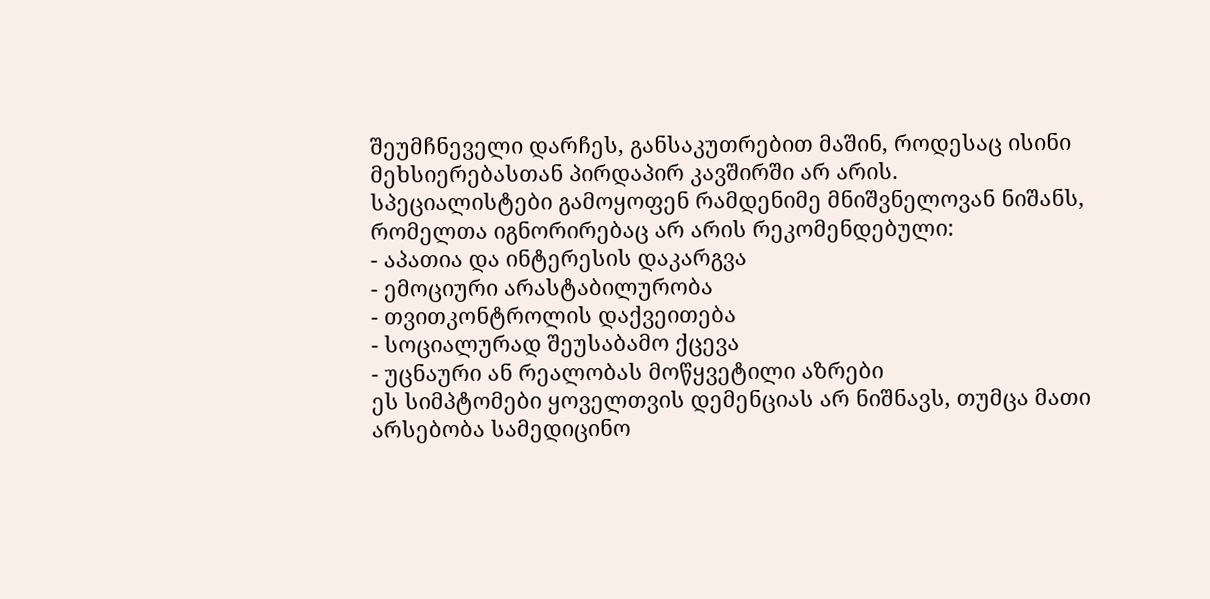შეუმჩნეველი დარჩეს, განსაკუთრებით მაშინ, როდესაც ისინი მეხსიერებასთან პირდაპირ კავშირში არ არის.
სპეციალისტები გამოყოფენ რამდენიმე მნიშვნელოვან ნიშანს, რომელთა იგნორირებაც არ არის რეკომენდებული:
- აპათია და ინტერესის დაკარგვა
- ემოციური არასტაბილურობა
- თვითკონტროლის დაქვეითება
- სოციალურად შეუსაბამო ქცევა
- უცნაური ან რეალობას მოწყვეტილი აზრები
ეს სიმპტომები ყოველთვის დემენციას არ ნიშნავს, თუმცა მათი არსებობა სამედიცინო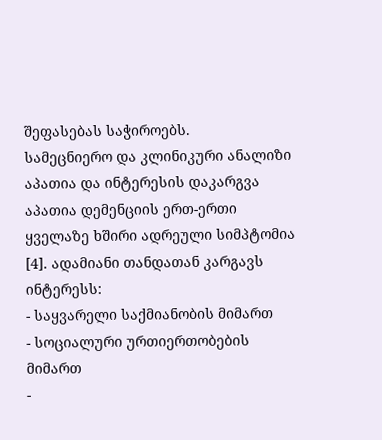შეფასებას საჭიროებს.
სამეცნიერო და კლინიკური ანალიზი
აპათია და ინტერესის დაკარგვა
აპათია დემენციის ერთ-ერთი ყველაზე ხშირი ადრეული სიმპტომია [4]. ადამიანი თანდათან კარგავს ინტერესს:
- საყვარელი საქმიანობის მიმართ
- სოციალური ურთიერთობების მიმართ
-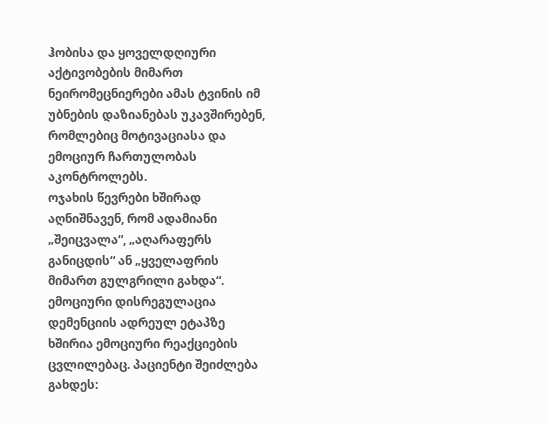ჰობისა და ყოველდღიური აქტივობების მიმართ
ნეირომეცნიერები ამას ტვინის იმ უბნების დაზიანებას უკავშირებენ, რომლებიც მოტივაციასა და ემოციურ ჩართულობას აკონტროლებს.
ოჯახის წევრები ხშირად აღნიშნავენ, რომ ადამიანი „შეიცვალა“, „აღარაფერს განიცდის“ ან „ყველაფრის მიმართ გულგრილი გახდა“.
ემოციური დისრეგულაცია
დემენციის ადრეულ ეტაპზე ხშირია ემოციური რეაქციების ცვლილებაც. პაციენტი შეიძლება გახდეს: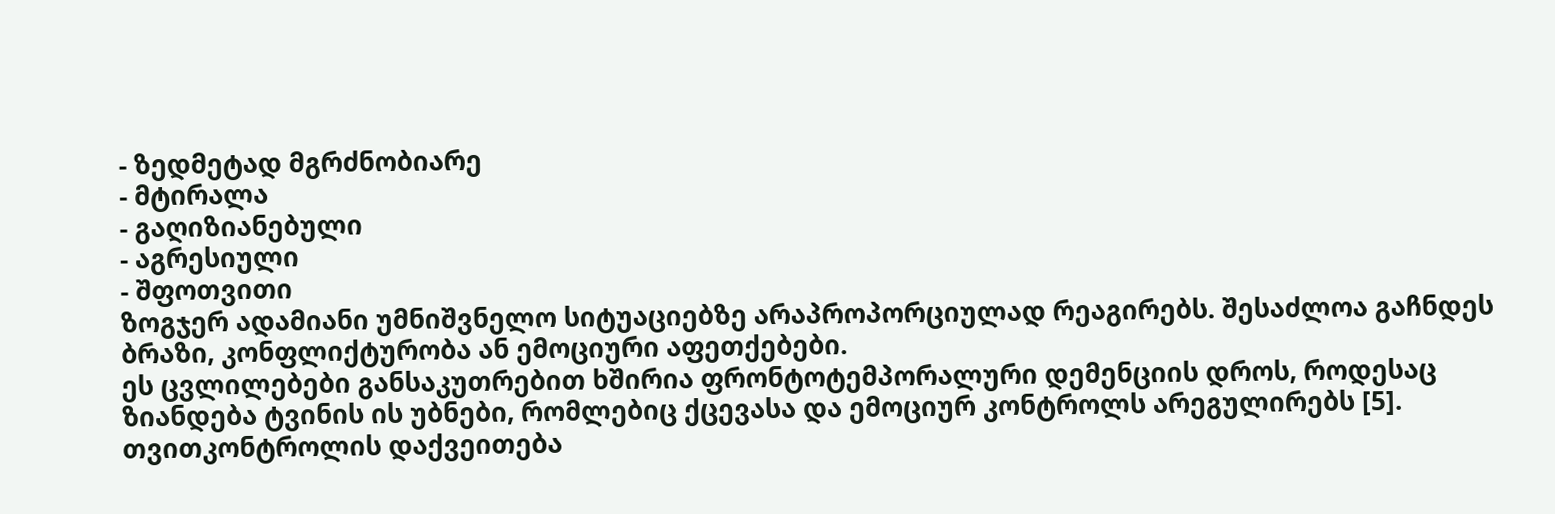- ზედმეტად მგრძნობიარე
- მტირალა
- გაღიზიანებული
- აგრესიული
- შფოთვითი
ზოგჯერ ადამიანი უმნიშვნელო სიტუაციებზე არაპროპორციულად რეაგირებს. შესაძლოა გაჩნდეს ბრაზი, კონფლიქტურობა ან ემოციური აფეთქებები.
ეს ცვლილებები განსაკუთრებით ხშირია ფრონტოტემპორალური დემენციის დროს, როდესაც ზიანდება ტვინის ის უბნები, რომლებიც ქცევასა და ემოციურ კონტროლს არეგულირებს [5].
თვითკონტროლის დაქვეითება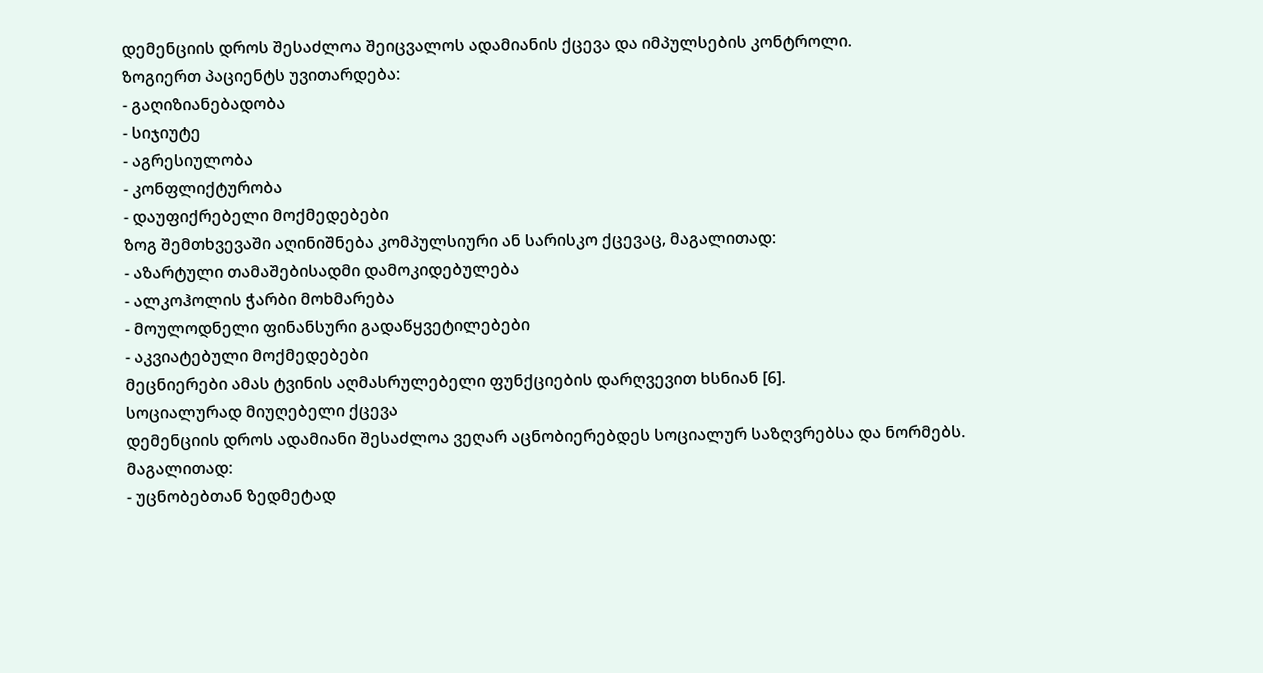დემენციის დროს შესაძლოა შეიცვალოს ადამიანის ქცევა და იმპულსების კონტროლი.
ზოგიერთ პაციენტს უვითარდება:
- გაღიზიანებადობა
- სიჯიუტე
- აგრესიულობა
- კონფლიქტურობა
- დაუფიქრებელი მოქმედებები
ზოგ შემთხვევაში აღინიშნება კომპულსიური ან სარისკო ქცევაც, მაგალითად:
- აზარტული თამაშებისადმი დამოკიდებულება
- ალკოჰოლის ჭარბი მოხმარება
- მოულოდნელი ფინანსური გადაწყვეტილებები
- აკვიატებული მოქმედებები
მეცნიერები ამას ტვინის აღმასრულებელი ფუნქციების დარღვევით ხსნიან [6].
სოციალურად მიუღებელი ქცევა
დემენციის დროს ადამიანი შესაძლოა ვეღარ აცნობიერებდეს სოციალურ საზღვრებსა და ნორმებს.
მაგალითად:
- უცნობებთან ზედმეტად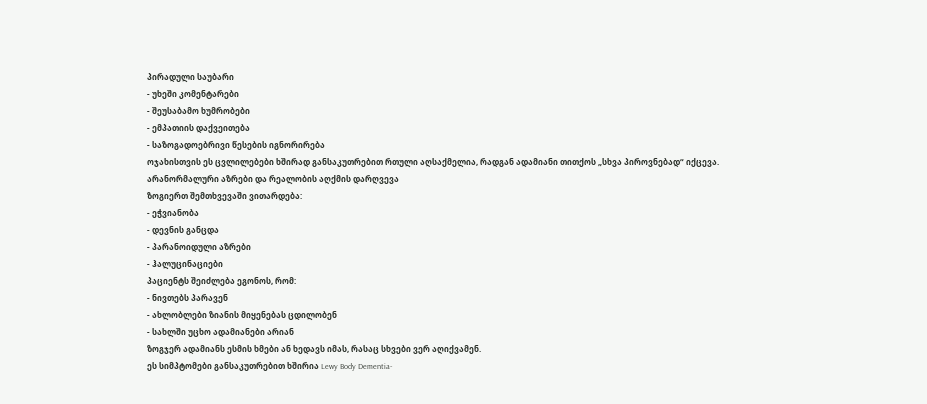პირადული საუბარი
- უხეში კომენტარები
- შეუსაბამო ხუმრობები
- ემპათიის დაქვეითება
- საზოგადოებრივი წესების იგნორირება
ოჯახისთვის ეს ცვლილებები ხშირად განსაკუთრებით რთული აღსაქმელია, რადგან ადამიანი თითქოს „სხვა პიროვნებად“ იქცევა.
არანორმალური აზრები და რეალობის აღქმის დარღვევა
ზოგიერთ შემთხვევაში ვითარდება:
- ეჭვიანობა
- დევნის განცდა
- პარანოიდული აზრები
- ჰალუცინაციები
პაციენტს შეიძლება ეგონოს, რომ:
- ნივთებს პარავენ
- ახლობლები ზიანის მიყენებას ცდილობენ
- სახლში უცხო ადამიანები არიან
ზოგჯერ ადამიანს ესმის ხმები ან ხედავს იმას, რასაც სხვები ვერ აღიქვამენ.
ეს სიმპტომები განსაკუთრებით ხშირია Lewy Body Dementia-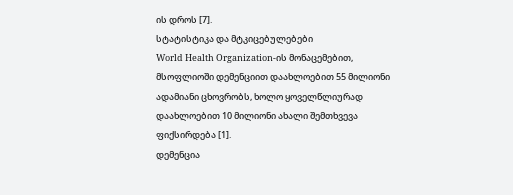ის დროს [7].
სტატისტიკა და მტკიცებულებები
World Health Organization-ის მონაცემებით, მსოფლიოში დემენციით დაახლოებით 55 მილიონი ადამიანი ცხოვრობს, ხოლო ყოველწლიურად დაახლოებით 10 მილიონი ახალი შემთხვევა ფიქსირდება [1].
დემენცია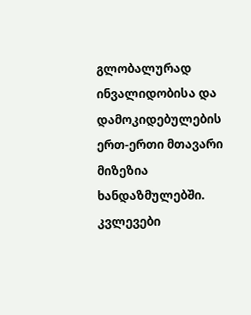გლობალურად ინვალიდობისა და დამოკიდებულების ერთ-ერთი მთავარი მიზეზია ხანდაზმულებში.
კვლევები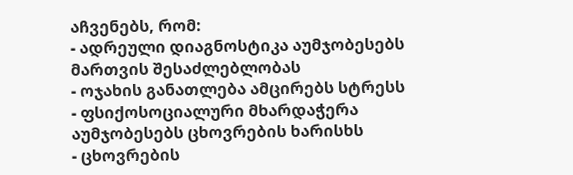აჩვენებს, რომ:
- ადრეული დიაგნოსტიკა აუმჯობესებს მართვის შესაძლებლობას
- ოჯახის განათლება ამცირებს სტრესს
- ფსიქოსოციალური მხარდაჭერა აუმჯობესებს ცხოვრების ხარისხს
- ცხოვრების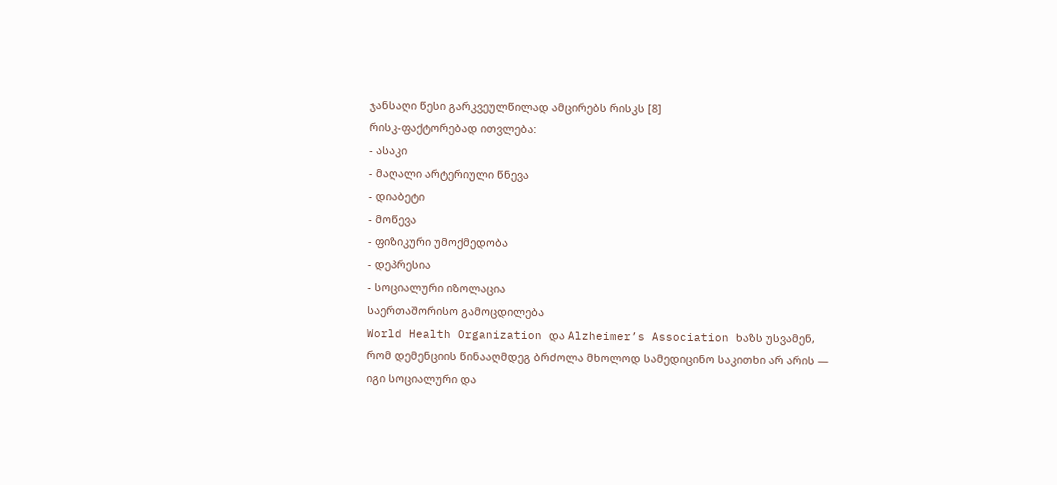ჯანსაღი წესი გარკვეულწილად ამცირებს რისკს [8]
რისკ-ფაქტორებად ითვლება:
- ასაკი
- მაღალი არტერიული წნევა
- დიაბეტი
- მოწევა
- ფიზიკური უმოქმედობა
- დეპრესია
- სოციალური იზოლაცია
საერთაშორისო გამოცდილება
World Health Organization და Alzheimer’s Association ხაზს უსვამენ, რომ დემენციის წინააღმდეგ ბრძოლა მხოლოდ სამედიცინო საკითხი არ არის — იგი სოციალური და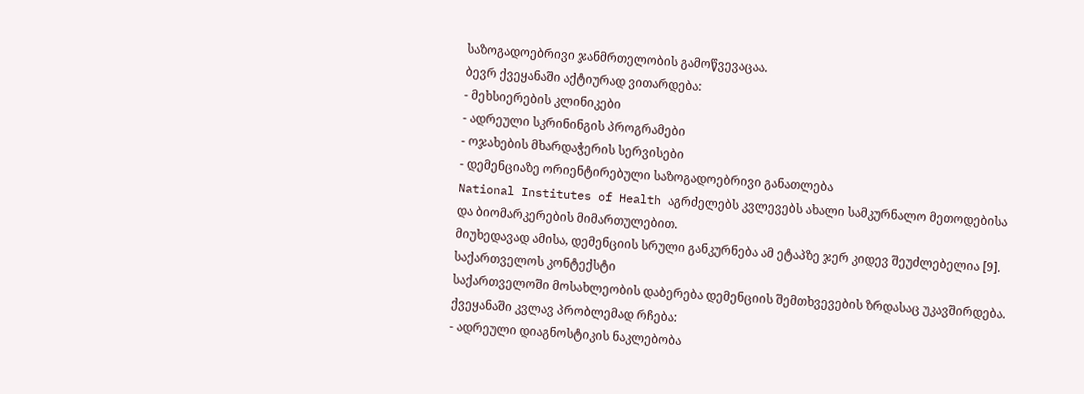საზოგადოებრივი ჯანმრთელობის გამოწვევაცაა.
ბევრ ქვეყანაში აქტიურად ვითარდება:
- მეხსიერების კლინიკები
- ადრეული სკრინინგის პროგრამები
- ოჯახების მხარდაჭერის სერვისები
- დემენციაზე ორიენტირებული საზოგადოებრივი განათლება
National Institutes of Health აგრძელებს კვლევებს ახალი სამკურნალო მეთოდებისა და ბიომარკერების მიმართულებით.
მიუხედავად ამისა, დემენციის სრული განკურნება ამ ეტაპზე ჯერ კიდევ შეუძლებელია [9].
საქართველოს კონტექსტი
საქართველოში მოსახლეობის დაბერება დემენციის შემთხვევების ზრდასაც უკავშირდება.
ქვეყანაში კვლავ პრობლემად რჩება:
- ადრეული დიაგნოსტიკის ნაკლებობა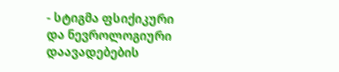- სტიგმა ფსიქიკური და ნევროლოგიური დაავადებების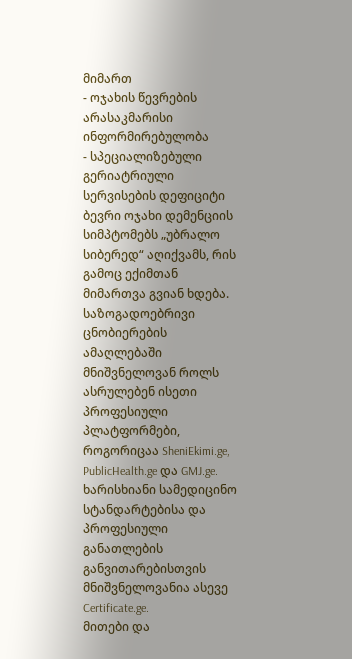მიმართ
- ოჯახის წევრების არასაკმარისი ინფორმირებულობა
- სპეციალიზებული გერიატრიული სერვისების დეფიციტი
ბევრი ოჯახი დემენციის სიმპტომებს „უბრალო სიბერედ“ აღიქვამს, რის გამოც ექიმთან მიმართვა გვიან ხდება.
საზოგადოებრივი ცნობიერების ამაღლებაში მნიშვნელოვან როლს ასრულებენ ისეთი პროფესიული პლატფორმები, როგორიცაა SheniEkimi.ge, PublicHealth.ge და GMJ.ge.
ხარისხიანი სამედიცინო სტანდარტებისა და პროფესიული განათლების განვითარებისთვის მნიშვნელოვანია ასევე Certificate.ge.
მითები და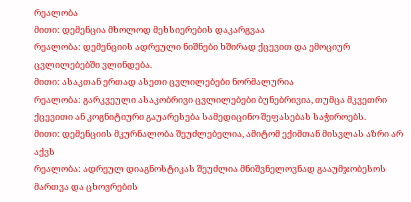რეალობა
მითი: დემენცია მხოლოდ მეხსიერების დაკარგვაა
რეალობა: დემენციის ადრეული ნიშნები ხშირად ქცევით და ემოციურ ცვლილებებში ვლინდება.
მითი: ასაკთან ერთად ასეთი ცვლილებები ნორმალურია
რეალობა: გარკვეული ასაკობრივი ცვლილებები ბუნებრივია, თუმცა მკვეთრი ქცევითი ან კოგნიტიური გაუარესება სამედიცინო შეფასებას საჭიროებს.
მითი: დემენციის მკურნალობა შეუძლებელია, ამიტომ ექიმთან მისვლას აზრი არ აქვს
რეალობა: ადრეულ დიაგნოსტიკას შეუძლია მნიშვნელოვნად გააუმჯობესოს მართვა და ცხოვრების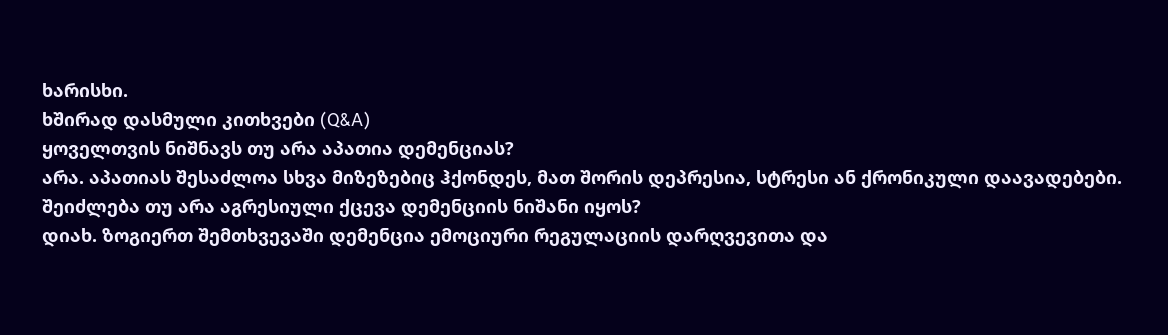ხარისხი.
ხშირად დასმული კითხვები (Q&A)
ყოველთვის ნიშნავს თუ არა აპათია დემენციას?
არა. აპათიას შესაძლოა სხვა მიზეზებიც ჰქონდეს, მათ შორის დეპრესია, სტრესი ან ქრონიკული დაავადებები.
შეიძლება თუ არა აგრესიული ქცევა დემენციის ნიშანი იყოს?
დიახ. ზოგიერთ შემთხვევაში დემენცია ემოციური რეგულაციის დარღვევითა და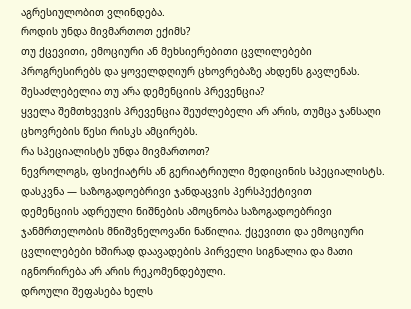აგრესიულობით ვლინდება.
როდის უნდა მივმართოთ ექიმს?
თუ ქცევითი, ემოციური ან მეხსიერებითი ცვლილებები პროგრესირებს და ყოველდღიურ ცხოვრებაზე ახდენს გავლენას.
შესაძლებელია თუ არა დემენციის პრევენცია?
ყველა შემთხვევის პრევენცია შეუძლებელი არ არის, თუმცა ჯანსაღი ცხოვრების წესი რისკს ამცირებს.
რა სპეციალისტს უნდა მივმართოთ?
ნევროლოგს, ფსიქიატრს ან გერიატრიული მედიცინის სპეციალისტს.
დასკვნა — საზოგადოებრივი ჯანდაცვის პერსპექტივით
დემენციის ადრეული ნიშნების ამოცნობა საზოგადოებრივი ჯანმრთელობის მნიშვნელოვანი ნაწილია. ქცევითი და ემოციური ცვლილებები ხშირად დაავადების პირველი სიგნალია და მათი იგნორირება არ არის რეკომენდებული.
დროული შეფასება ხელს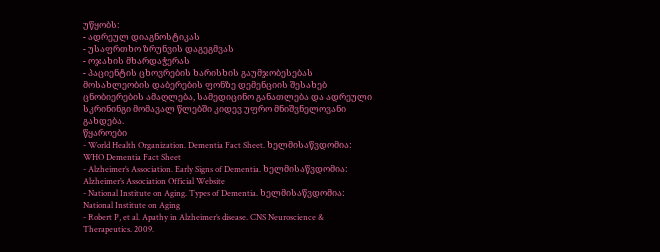უწყობს:
- ადრეულ დიაგნოსტიკას
- უსაფრთხო ზრუნვის დაგეგმვას
- ოჯახის მხარდაჭერას
- პაციენტის ცხოვრების ხარისხის გაუმჯობესებას
მოსახლეობის დაბერების ფონზე დემენციის შესახებ ცნობიერების ამაღლება, სამედიცინო განათლება და ადრეული სკრინინგი მომავალ წლებში კიდევ უფრო მნიშვნელოვანი გახდება.
წყაროები
- World Health Organization. Dementia Fact Sheet. ხელმისაწვდომია: WHO Dementia Fact Sheet
- Alzheimer’s Association. Early Signs of Dementia. ხელმისაწვდომია: Alzheimer’s Association Official Website
- National Institute on Aging. Types of Dementia. ხელმისაწვდომია: National Institute on Aging
- Robert P, et al. Apathy in Alzheimer’s disease. CNS Neuroscience & Therapeutics. 2009.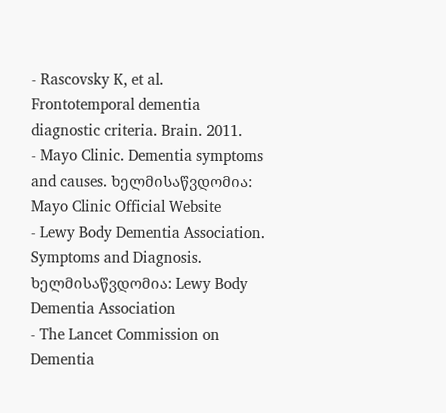- Rascovsky K, et al. Frontotemporal dementia diagnostic criteria. Brain. 2011.
- Mayo Clinic. Dementia symptoms and causes. ხელმისაწვდომია: Mayo Clinic Official Website
- Lewy Body Dementia Association. Symptoms and Diagnosis. ხელმისაწვდომია: Lewy Body Dementia Association
- The Lancet Commission on Dementia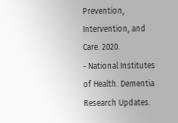Prevention, Intervention, and Care. 2020.
- National Institutes of Health. Dementia Research Updates.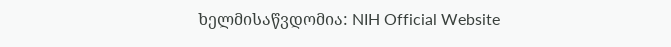ხელმისაწვდომია: NIH Official Website